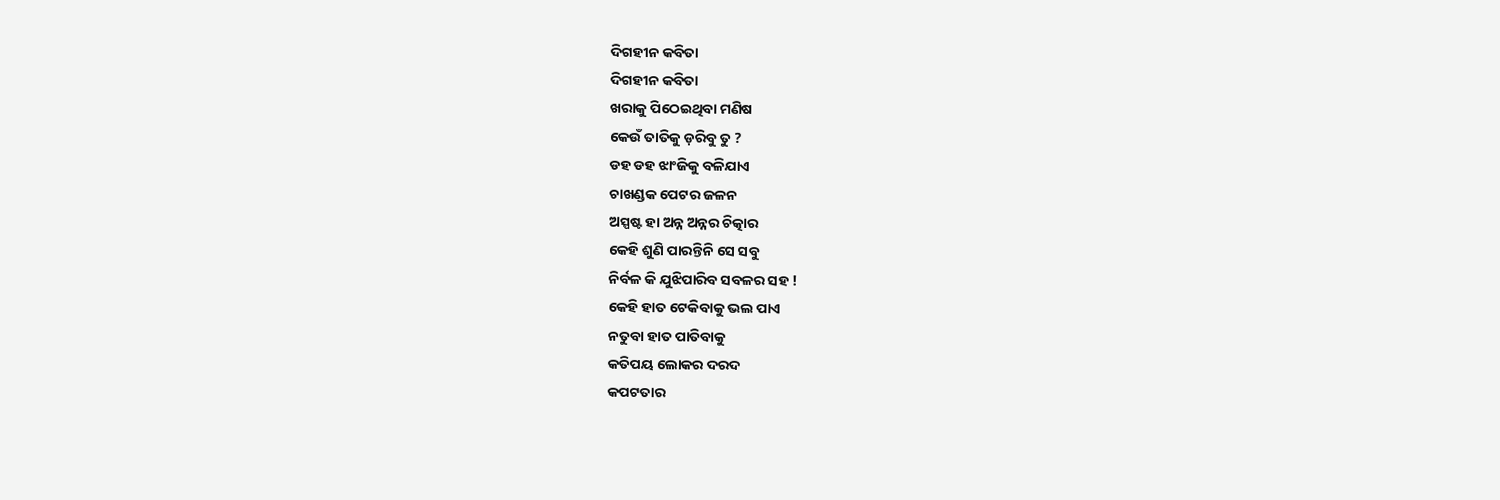ଦିଗହୀନ କବିତା
ଦିଗହୀନ କବିତା
ଖରାକୁ ପିଠେଇଥିବା ମଣିଷ
କେଉଁ ତାତିକୁ ଡ଼ରିବୁ ତୁ ?
ଡହ ଡହ ଝାଂଜିକୁ ବଳିଯାଏ
ଚାଖଣ୍ଡକ ପେଟର ଜଳନ
ଅସ୍ପଷ୍ଟ ହା ଅନ୍ନ ଅନ୍ନର ଚିତ୍କାର
କେହି ଶୁଣି ପାରନ୍ତିନି ସେ ସବୁ
ନିର୍ବଳ କି ଯୁଝିପାରିବ ସବଳର ସହ !
କେହି ହାତ ଟେକିବାକୁ ଭଲ ପାଏ
ନତୁବା ହାତ ପାତିବାକୁ
କତିପୟ ଲୋକର ଦରଦ
କପଟତାର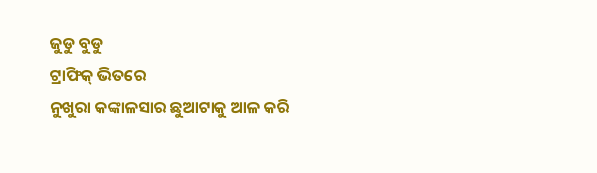ଜୁଡୁ ବୁଡୁ
ଟ୍ରାଫିକ୍ ଭିତରେ
ନୁଖୁରା କଙ୍କାଳସାର ଛୁଆଟାକୁ ଆଳ କରି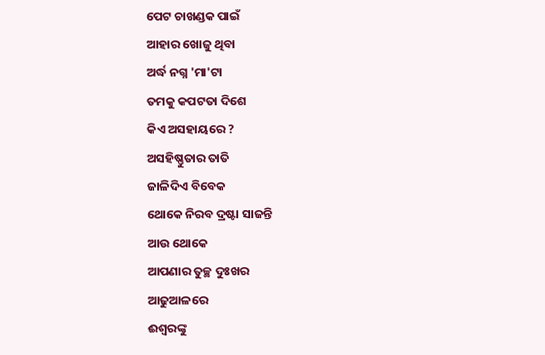ପେଟ ଚାଖଣ୍ଡକ ପାଇଁ
ଆହାର ଖୋଜୁ ଥିବା
ଅର୍ଦ୍ଧ ନଗ୍ନ 'ମା'ଟା
ତମକୁ କପଟତା ଦିଶେ
କିଏ ଅସହାୟରେ ?
ଅସହିଷ୍ଣୁତାର ତାତି
ଜାଳିଦିଏ ବିବେକ
ଥୋକେ ନିରବ ଦ୍ରଷ୍ଟା ସାଜନ୍ତି
ଆଉ ଥୋକେ
ଆପଣାର ତୁଚ୍ଛ ଦୁଃଖର
ଆଢୁଆଳରେ
ଈଶ୍ଵରଙ୍କୁ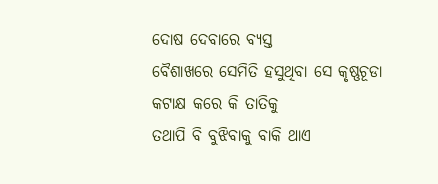ଦୋଷ ଦେବାରେ ବ୍ୟସ୍ତ
ବୈଶାଖରେ ସେମିତି ହସୁଥିବା ସେ କୃଷ୍ଣଚୂଡା
କଟାକ୍ଷ କରେ କି ତାତିକୁ
ତଥାପି ବି ବୁଝିବାକୁ ବାକି ଥାଏ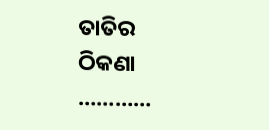ତାତିର ଠିକଣା …………